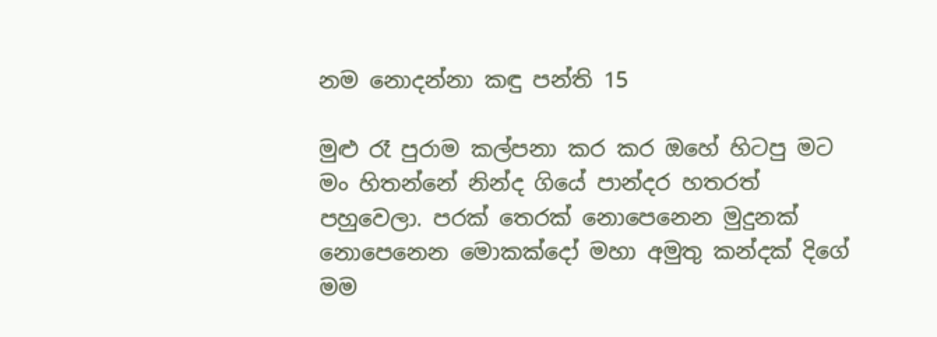නම නොදන්නා කඳු පන්ති 15

මුළු රෑ පුරාම කල්පනා කර කර ඔහේ හිටපු මට මං හිතන්නේ නින්ද ගියේ පාන්දර හතරත් පහුවෙලා. පරක් තෙරක් නොපෙනෙන මුදුනක් නොපෙනෙන මොකක්දෝ මහා අමුතු කන්දක් දිගේ මම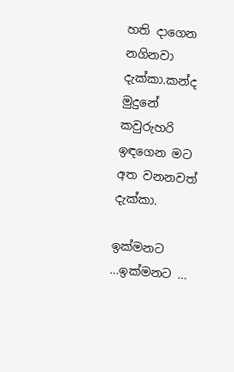හති දාගෙන නගිනවා දැක්කා.කන්ද මුදුනේ කවුරුහරි ඉඳගෙන මට අත වනනවත් දැක්කා.

ඉක්මනට …ඉක්මනට …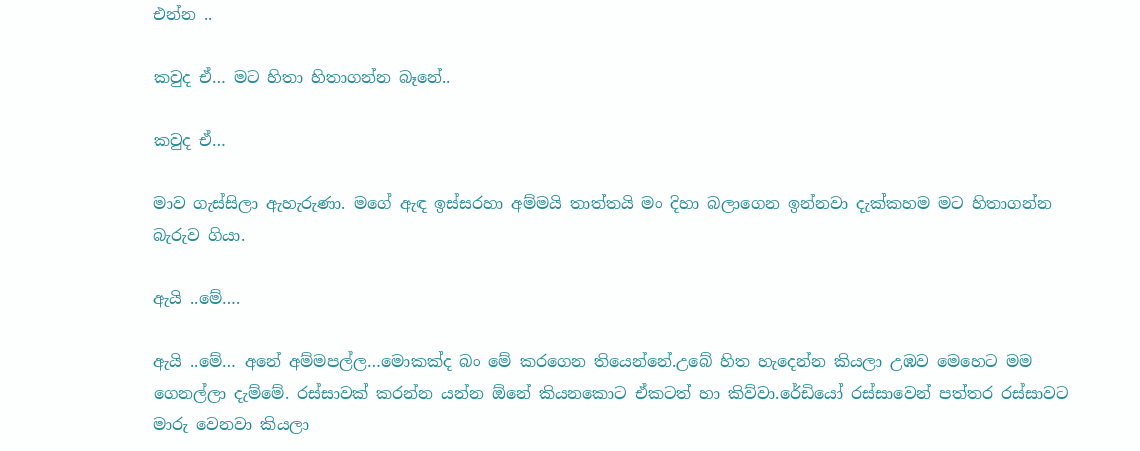එන්න ..

කවුද ඒ… මට හිතා හිතාගන්න බෑනේ..

කවුද ඒ…

මාව ගැස්සිලා ඇහැරුණා. මගේ ඇඳ ඉස්සරහා අම්මයි තාත්තයි මං දිහා බලාගෙන ඉන්නවා දැක්කහම මට හිතාගන්න බැරුව ගියා.

ඇයි ..මේ….

ඇයි ..මේ… අනේ අම්මපල්ල…මොකක්ද බං මේ කරගෙන තියෙන්නේ.උබේ හිත හැදෙන්න කියලා උඹව මෙහෙට මම ගෙනල්ලා දැම්මේ. රස්සාවක් කරන්න යන්න ඕනේ කියනකොට ඒකටත් හා කිව්වා.රේඩියෝ රස්සාවෙන් පත්තර රස්සාවට මාරු වෙනවා කියලා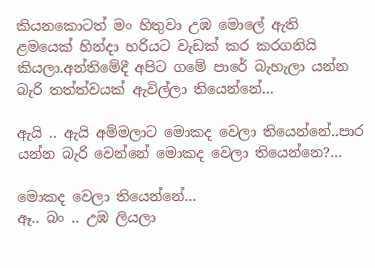කියනකොටත් මං හිතුවා උඹ මොලේ ඇති  ළමයෙක් හින්දා හරියට වැඩක් කර කරගනියි කියලා.අන්තිමේදී අපිට ගමේ පාරේ බැහැලා යන්න බැරි තත්ත්වයක් ඇවිල්ලා තියෙන්නේ…

ඇයි .. ඇයි අම්මලාට මොකද වෙලා තියෙන්නේ..පාර යන්න බැරි වෙන්නේ මොකද වෙලා තියෙන්නෙ?…

මොකද වෙලා තියෙන්නේ…
ඈ.. බං .. උඹ ලියලා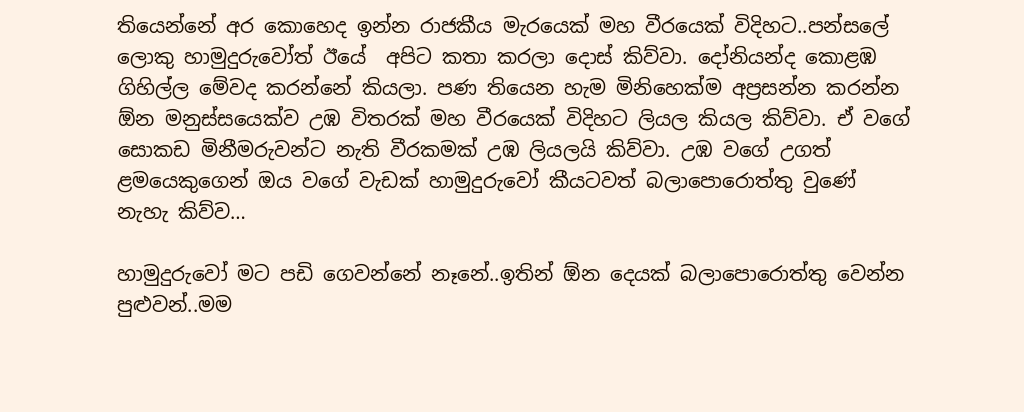තියෙන්නේ අර කොහෙද ඉන්න රාජකීය මැරයෙක් මහ වීරයෙක් විදිහට..පන්සලේ ලොකු හාමුදුරුවෝත් ඊයේ  අපිට කතා කරලා දොස් කිව්වා. දෝනියන්ද කොළඹ ගිහිල්ල මේවද කරන්නේ කියලා. පණ තියෙන හැම මිනිහෙක්ම අප්‍රසන්න කරන්න ඕන මනුස්සයෙක්ව උඹ විතරක් මහ වීරයෙක් විදිහට ලියල කියල කිව්වා. ඒ වගේ සොකඩ මිනීමරුවන්ට නැති වීරකමක් උඹ ලියලයි කිව්වා. උඹ වගේ උගත් ළමයෙකුගෙන් ඔය වගේ වැඩක් හාමුදුරුවෝ කීයටවත් බලාපොරොත්තු වුණේ නැහැ කිව්ව…

හාමුදුරුවෝ මට පඩි ගෙවන්නේ නෑනේ..ඉතින් ඕන දෙයක් බලාපොරොත්තු වෙන්න පුළුවන්..මම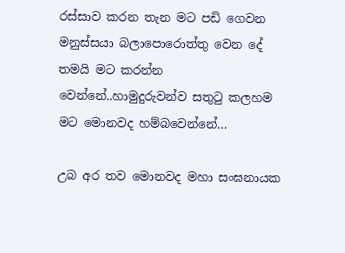රස්සාව කරන තැන මට පඩි ගෙවන මනුස්සයා බලාපොරොත්තු වෙන දේ තමයි මට කරන්න වෙන්නේ..හාමුදුරුවන්ව සතුටු කලහම මට මොනවද හම්බවෙන්නේ…

උබ අර තව මොනවද මහා සංඝනායක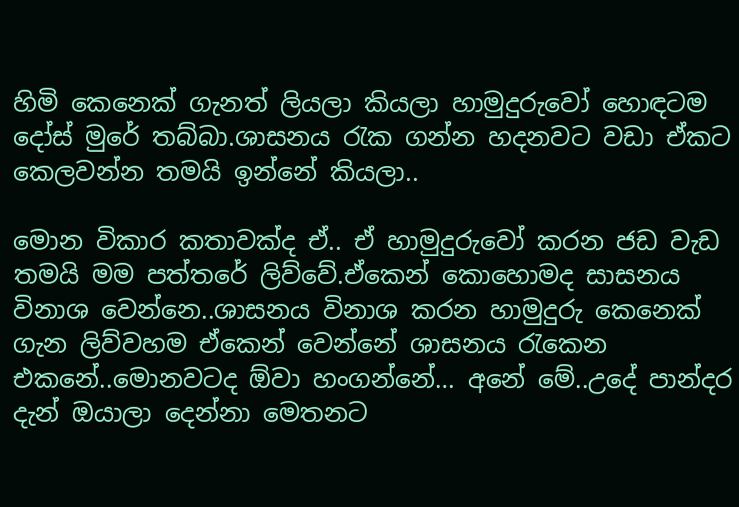හිමි කෙනෙක් ගැනත් ලියලා කියලා හාමුදුරුවෝ හොඳටම දෝස් මුරේ තබ්බා.ශාසනය රැක ගන්න හදනවට වඩා ඒකට කෙලවන්න තමයි ඉන්නේ කියලා..

මොන විකාර කතාවක්ද ඒ.. ඒ හාමුදුරුවෝ කරන ජඩ වැඩ තමයි මම පත්තරේ ලිව්වේ.ඒකෙන් කොහොමද සාසනය විනාශ වෙන්නෙ..ශාසනය විනාශ කරන හාමුදුරු කෙනෙක් ගැන ලිව්වහම ඒකෙන් වෙන්නේ ශාසනය රැකෙන එකනේ..මොනවටද ඕවා හංගන්නේ… අනේ මේ..උදේ පාන්දර දැන් ඔයාලා දෙන්නා මෙතනට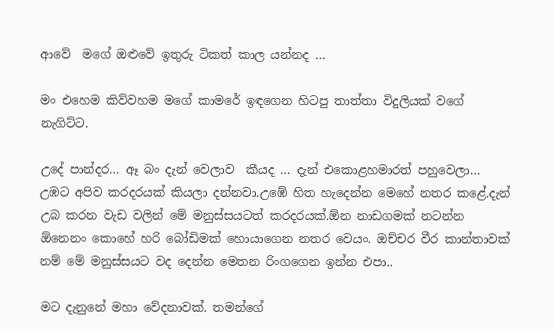ආවේ  මගේ ඔළුවේ ඉතුරු ටිකත් කාල යන්නද …

මං එහෙම කිව්වහම මගේ කාමරේ ඉඳගෙන හිටපු තාත්තා විදුලියක් වගේ නැගිට්ට.

උදේ පාන්දර… ඈ බං දැන් වෙලාව  කීයද … දැන් එකොළහමාරත් පහුවෙලා… උඹට අපිව කරදරයක් කියලා දන්නවා.උඹේ හිත හැදෙන්න මෙහේ නතර කළේ.දැන් උබ කරන වැඩ වලින් මේ මනුස්සයටත් කරදරයක්.ඕන නාඩගමක් නටන්න ඕනෙනං කොහේ හරි බෝඩිමක් හොයාගෙන නතර වෙයං. ඔච්චර වීර කාන්තාවක් නම් මේ මනුස්සයට වද දෙන්න මෙතන රිංගගෙන ඉන්න එපා..

මට දැනුනේ මහා වේදනාවක්. තමන්ගේ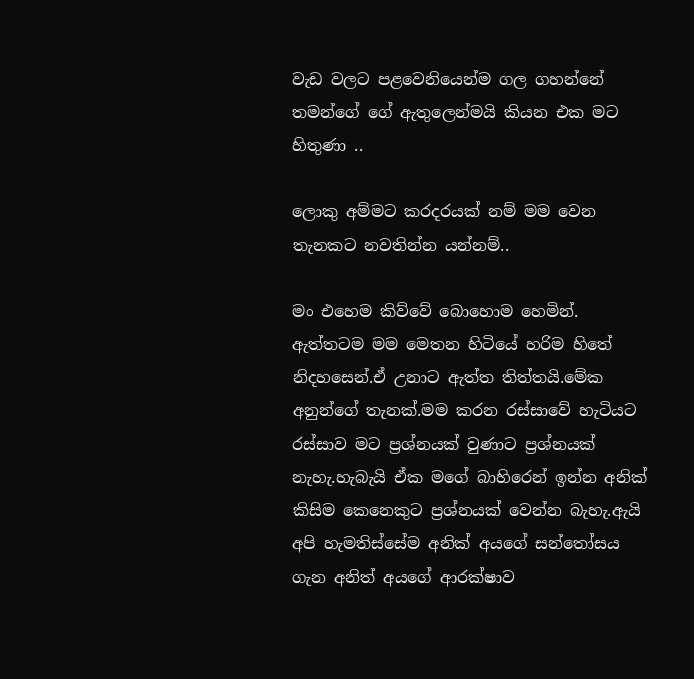වැඩ වලට පළවෙනියෙන්ම ගල ගහන්නේ තමන්ගේ ගේ ඇතුලෙන්මයි කියන එක මට හිතුණා ..

ලොකු අම්මට කරදරයක් නම් මම වෙන තැනකට නවතින්න යන්නම්..

මං එහෙම කිව්වේ බොහොම හෙමින්. ඇත්තටම මම මෙතන හිටියේ හරිම හිතේ නිදහසෙන්.ඒ උනාට ඇත්ත තිත්තයි.මේක අනුන්ගේ තැනක්.මම කරන රස්සාවේ හැටියට රස්සාව මට ප්‍රශ්නයක් වුණාට ප්‍රශ්නයක් නැහැ.හැබැයි ඒක මගේ බාහිරෙන් ඉන්න අනික් කිසිම කෙනෙකුට ප්‍රශ්නයක් වෙන්න බැහැ.ඇයි අපි හැමතිස්සේම අනික් අයගේ සන්තෝසය ගැන අනිත් අයගේ ආරක්ෂාව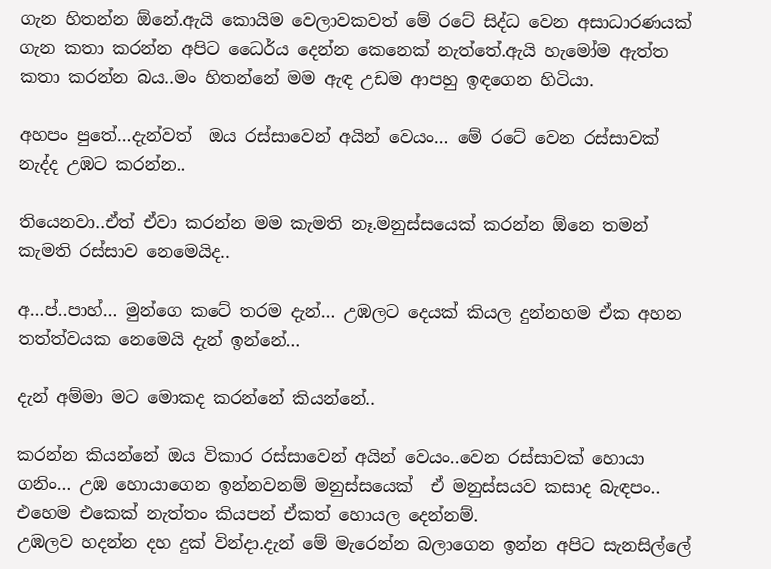ගැන හිතන්න ඕනේ.ඇයි කොයිම වෙලාවකවත් මේ රටේ සිද්ධ වෙන අසාධාරණයක් ගැන කතා කරන්න අපිට ධෛර්ය දෙන්න කෙනෙක් නැත්තේ.ඇයි හැමෝම ඇත්ත කතා කරන්න බය..මං හිතන්නේ මම ඇඳ උඩම ආපහු ඉඳගෙන හිටියා.

අහපං පුතේ…දැන්වත්  ඔය රස්සාවෙන් අයින් වෙයං… මේ රටේ වෙන රස්සාවක් නැද්ද උඹට කරන්න..

තියෙනවා..ඒත් ඒවා කරන්න මම කැමති නෑ.මනුස්සයෙක් කරන්න ඕනෙ තමන් කැමති රස්සාව නෙමෙයිද..

අ…ප්..පාහ්… මුන්ගෙ කටේ තරම දැන්… උඹලට දෙයක් කියල දුන්නහම ඒක අහන තත්ත්වයක නෙමෙයි දැන් ඉන්නේ…

දැන් අම්මා මට මොකද කරන්නේ කියන්නේ..

කරන්න කියන්නේ ඔය විකාර රස්සාවෙන් අයින් වෙයං..වෙන රස්සාවක් හොයා ගනිං… උඹ හොයාගෙන ඉන්නවනම් මනුස්සයෙක්  ඒ මනුස්සයව කසාද බැඳපං.. එහෙම එකෙක් නැත්තං කියපන් ඒකත් හොයල දෙන්නම්.
උඹලව හදන්න දහ දුක් වින්දා.දැන් මේ මැරෙන්න බලාගෙන ඉන්න අපිට සැනසිල්ලේ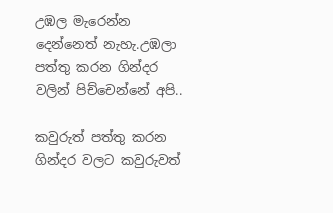උඹල මැරෙන්න දෙන්නෙත් නැහැ.උඹලා පත්තු කරන ගින්දර වලින් පිච්චෙන්නේ අපි..

කවුරුත් පත්තු කරන ගින්දර වලට කවුරුවත්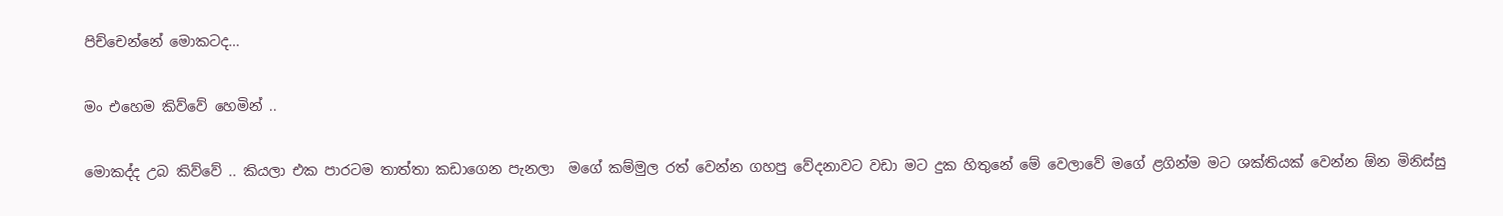පිච්චෙන්නේ මොකටද…

මං එහෙම කිව්වේ හෙමින් ..

මොකද්ද උබ කිව්වේ .. කියලා එක පාරටම තාත්තා කඩාගෙන පැනලා  මගේ කම්මුල රත් වෙන්න ගහපු වේදනාවට වඩා මට දුක හිතුනේ මේ වෙලාවේ මගේ ළගින්ම මට ශක්තියක් වෙන්න ඕන මිනිස්සු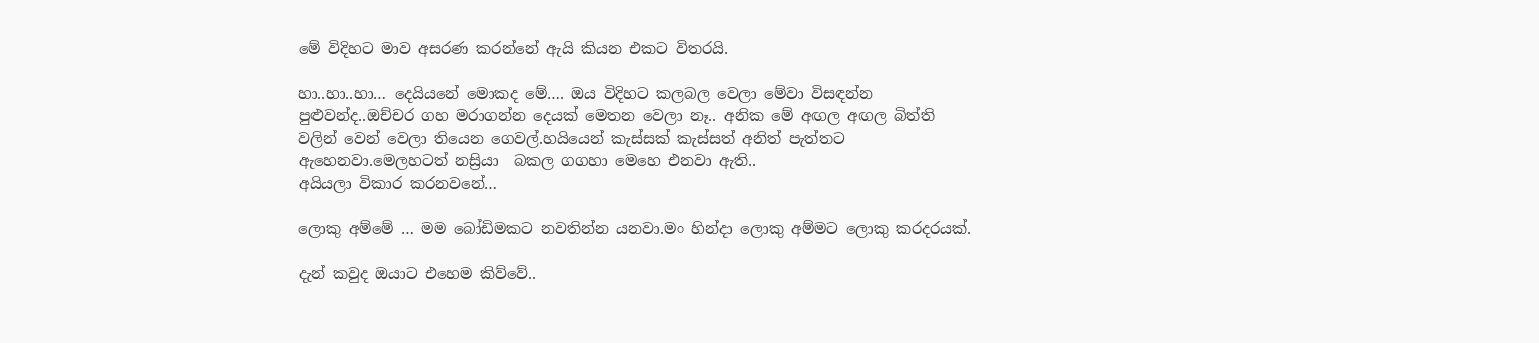මේ විදිහට මාව අසරණ කරන්නේ ඇයි කියන එකට විතරයි.

හා..හා..හා… දෙයියනේ මොකද මේ…. ඔය විදිහට කලබල වෙලා මේවා විසඳන්න පුළුවන්ද..ඔච්චර ගහ මරාගන්න දෙයක් මෙතන වෙලා නෑ.. අනික මේ අඟල අඟල බිත්ති වලින් වෙන් වෙලා තියෙන ගෙවල්.හයියෙන් කැස්සක් කැස්සත් අනිත් පැත්තට ඇහෙනවා.මෙලහටත් නස්‍රියා  බකල ගගහා මෙහෙ එනවා ඇති..
අයියලා විකාර කරනවනේ…

ලොකු අම්මේ … මම බෝඩිමකට නවතින්න යනවා.මං හින්දා ලොකු අම්මට ලොකු කරදරයක්.

දැන් කවුද ඔයාට එහෙම කිව්වේ..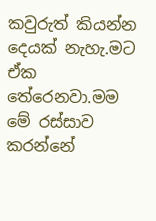කවුරුත් කියන්න දෙයක් නැහැ.මට ඒක තේරෙනවා.මම මේ රස්සාව කරන්නේ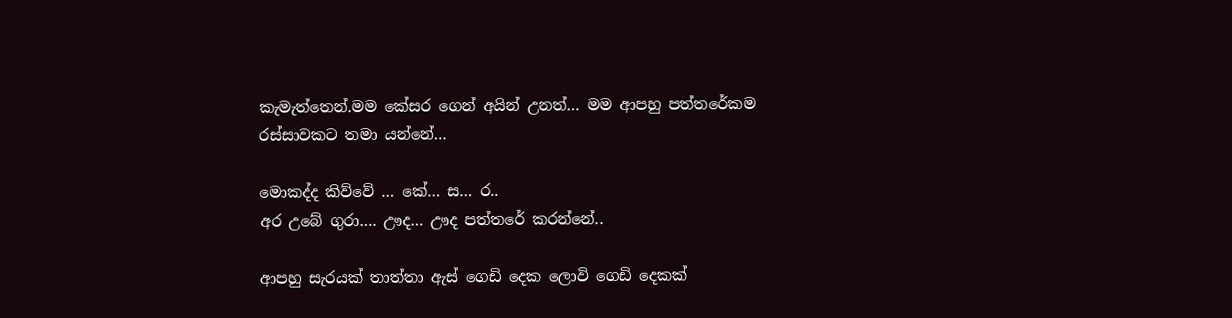කැමැත්තෙන්.මම කේසර ගෙන් අයින් උනත්… මම ආපහු පත්තරේකම රස්සාවකට තමා යන්නේ…

මොකද්ද කිව්වේ … කේ… ස… ර..
අර උබේ ගුරා…. ඌද… ඌද පත්තරේ කරන්නේ..

ආපහු සැරයක් තාත්තා ඇස් ගෙඩි දෙක ලොවි ගෙඩි දෙකක්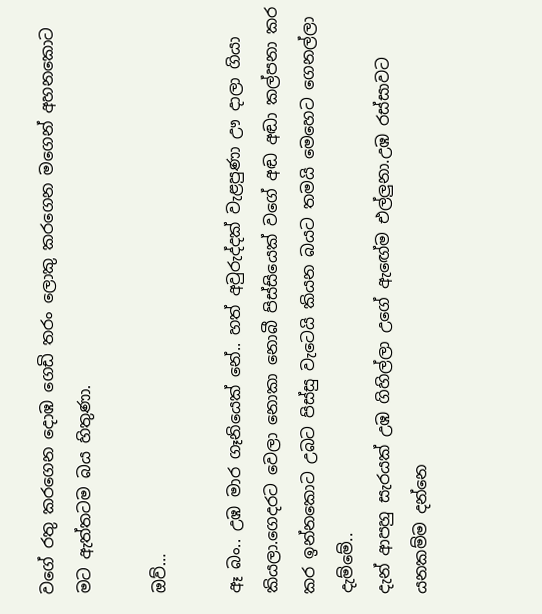වගේ රතු කරගෙන දොඹ ගෙඩි තරං ලොකු කරගෙන මගෙන් අහනකොට මට ඇත්තටම බය හිතුණා.

ඔව්…

ඈ බං.. උඹ මාර ගෑනියෙක් නේ.. හත් අවුරුද්දක් වැළපුණා ඌ දාලා ගියා කියලා.ගෙදරට වෙලා නොකා නොබී පිස්සියෙක් වගේ අඬ අඬා කල්පනා කර කර ඉන්නකොට උබට පිස්සු වැටෙයි කියන බයට තමයි මෙහෙට ගෙනල්ලා දැම්මේ..
දැන් ආපහු සැරයක් උඹ ගිහිල්ලා උගේ ඇඟේම එල්ලුනා.උඹ රස්සාවට යනකම්ම දන්නෙ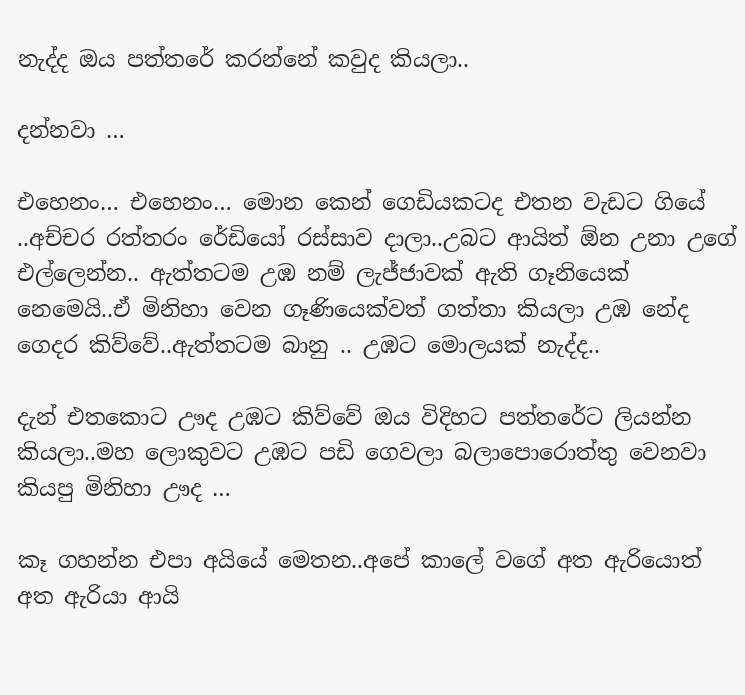නැද්ද ඔය පත්තරේ කරන්නේ කවුද කියලා..

දන්නවා …

එහෙනං… එහෙනං… මොන කෙන් ගෙඩියකටද එතන වැඩට ගියේ ..අච්චර රත්තරං රේඩියෝ රස්සාව දාලා..උබට ආයිත් ඕන උනා උගේ එල්ලෙන්න.. ඇත්තටම උඹ නම් ලැජ්ජාවක් ඇති ගෑනියෙක් නෙමෙයි..ඒ මිනිහා වෙන ගෑණියෙක්වත් ගත්තා කියලා උඹ නේද ගෙදර කිව්වේ..ඇත්තටම බානු .. උඹට මොලයක් නැද්ද..

දැන් එතකොට ඌද උඹට කිව්වේ ඔය විදිහට පත්තරේට ලියන්න කියලා..මහ ලොකුවට උඹට පඩි ගෙවලා බලාපොරොත්තු වෙනවා කියපු මිනිහා ඌද …

කෑ ගහන්න එපා අයියේ මෙතන..අපේ කාලේ වගේ අත ඇරියොත් අත ඇරියා ආයි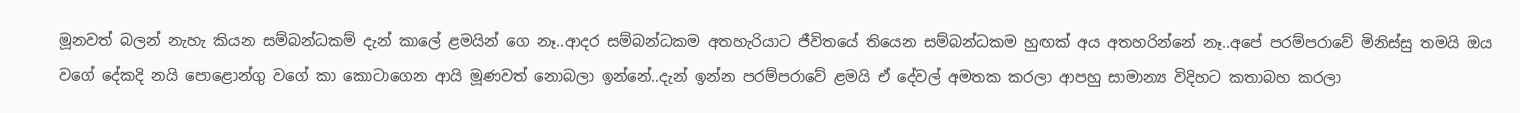මූනවත් බලන් නැහැ කියන සම්බන්ධකම් දැන් කාලේ ළමයින් ගෙ නෑ..ආදර සම්බන්ධකම අතහැරියාට ජීවිතයේ තියෙන සම්බන්ධකම හුඟක් අය අතහරින්නේ නෑ..අපේ පරම්පරාවේ මිනිස්සු තමයි ඔය වගේ දේකදි නයි පොළොන්ගු වගේ කා කොටාගෙන ආයි මූණවත් නොබලා ඉන්නේ..දැන් ඉන්න පරම්පරාවේ ළමයි ඒ දේවල් අමතක කරලා ආපහු සාමාන්‍ය විදිහට කතාබහ කරලා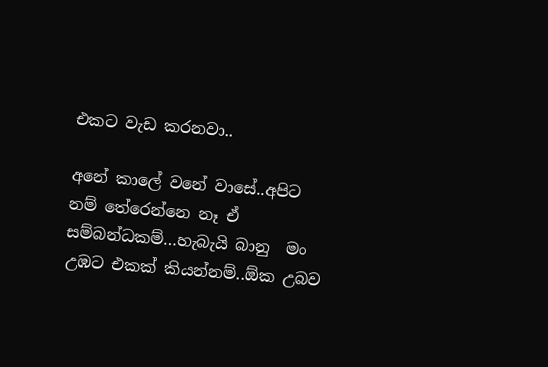එකට වැඩ කරනවා..

අනේ කාලේ වනේ වාසේ..අපිට නම් තේරෙන්නෙ නෑ ඒ සම්බන්ධකම්…හැබැයි බානු  මං උඹට එකක් කියන්නම්..ඕක උබව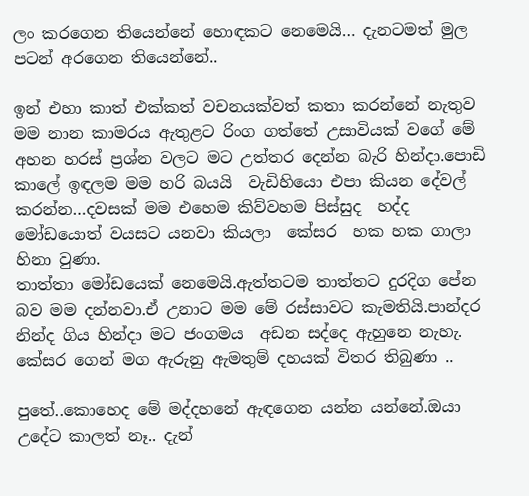ලං කරගෙන තියෙන්නේ හොඳකට නෙමෙයි… දැනටමත් මුල පටන් අරගෙන තියෙන්නේ..

ඉන් එහා කාත් එක්කත් වචනයක්වත් කතා කරන්නේ නැතුව මම නාන කාමරය ඇතුළට රිංග ගත්තේ උසාවියක් වගේ මේ අහන හරස් ප්‍රශ්න වලට මට උත්තර දෙන්න බැරි හින්දා.පොඩි කාලේ ඉඳලම මම හරි බයයි  වැඩිහියො එපා කියන දේවල් කරන්න…දවසක් මම එහෙම කිව්වහම පිස්සුද  හද්ද මෝඩයොත් වයසට යනවා කියලා  කේසර  හක හක ගාලා හිනා වුණා.
තාත්තා මෝඩයෙක් නෙමෙයි.ඇත්තටම තාත්තට දුරදිග පේන බව මම දන්නවා.ඒ උනාට මම මේ රස්සාවට කැමතියි.පාන්දර නින්ද ගිය හින්දා මට ජංගමය  අඩන සද්දෙ ඇහුනෙ නැහැ. කේසර ගෙන් මග ඇරුනු ඇමතුම් දහයක් විතර තිබුණා ..

පුතේ..කොහෙද මේ මද්දහනේ ඇඳගෙන යන්න යන්නේ.ඔයා උදේට කාලත් නෑ.. දැන්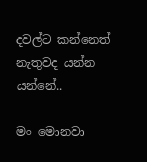දවල්ට කන්නෙත් නැතුවද යන්න යන්නේ..

මං මොනවා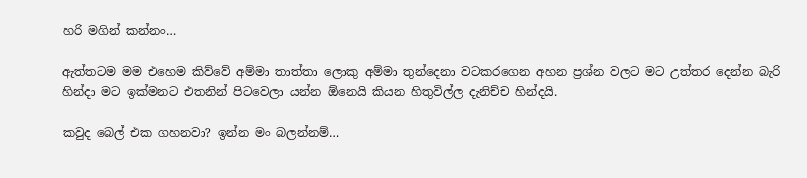හරි මගින් කන්නං…

ඇත්තටම මම එහෙම කිව්වේ අම්මා තාත්තා ලොකු අම්මා තුන්දෙනා වටකරගෙන අහන ප්‍රශ්න වලට මට උත්තර දෙන්න බැරි හින්දා මට ඉක්මනට එතනින් පිටවෙලා යන්න ඕනෙයි කියන හිතුවිල්ල දැනිච්ච හින්දයි.

කවුද බෙල් එක ගහනවා? ඉන්න මං බලන්නම්…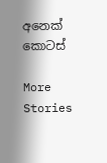අනෙක් කොටස්

More Stories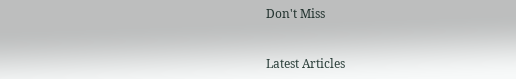Don't Miss


Latest Articles